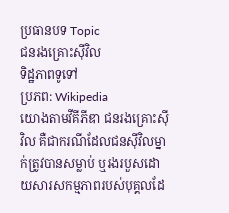ប្រធានបទ Topic
ជនរងគ្រោះស៊ីវិល
ទិដ្ឋភាពទូទៅ
ប្រភព: Wikipedia
យោងតាមវីគីភីឌា ជនរងគ្រោះស៊ីវិល គឺជាករណីដែលជនស៊ីវិលម្នាក់ត្រូវបានសម្លាប់ ឬរងរបួសដោយសារសកម្មភាពរបស់បុគ្គលដែ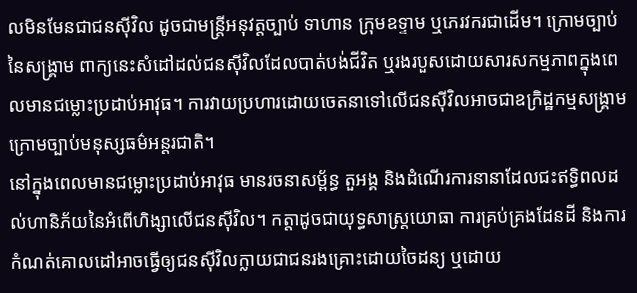លមិនមែនជាជនស៊ីវិល ដូចជាមន្ត្រីអនុវត្តច្បាប់ ទាហាន ក្រុមឧទ្ទាម ឬភេរវករជាដើម។ ក្រោមច្បាប់នៃសង្គ្រាម ពាក្យនេះសំដៅដល់ជនស៊ីវិលដែលបាត់បង់ជីវិត ឬរងរបួសដោយសារសកម្មភាពក្នុងពេលមានជម្លោះប្រដាប់អាវុធ។ ការវាយប្រហារដោយចេតនាទៅលើជនស៊ីវិលអាចជាឧក្រិដ្ឋកម្មសង្គ្រាមក្រោមច្បាប់មនុស្សធម៌អន្តរជាតិ។
នៅក្នុងពេលមានជម្លោះប្រដាប់អាវុធ មានរចនាសម្ព័ន្ធ តួអង្គ និងដំណើរការនានាដែលជះឥទ្ធិពលដល់ហានិភ័យនៃអំពើហិង្សាលើជនស៊ីវិល។ កត្តាដូចជាយុទ្ធសាស្ត្រយោធា ការគ្រប់គ្រងដែនដី និងការកំណត់គោលដៅអាចធ្វើឲ្យជនស៊ីវិលក្លាយជាជនរងគ្រោះដោយចៃដន្យ ឬដោយ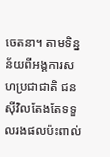ចេតនា។ តាមទិន្នន័យពីអង្គការសហប្រជាជាតិ ជនស៊ីវិលតែងតែទទួលរងផលប៉ះពាល់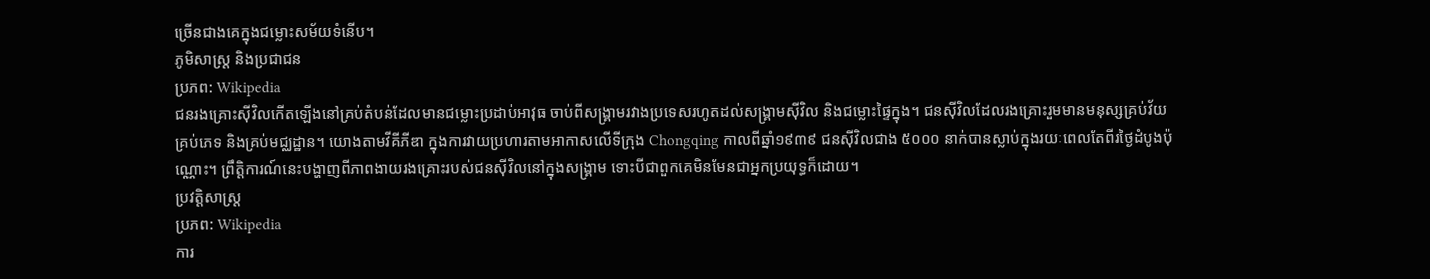ច្រើនជាងគេក្នុងជម្លោះសម័យទំនើប។
ភូមិសាស្ត្រ និងប្រជាជន
ប្រភព: Wikipedia
ជនរងគ្រោះស៊ីវិលកើតឡើងនៅគ្រប់តំបន់ដែលមានជម្លោះប្រដាប់អាវុធ ចាប់ពីសង្គ្រាមរវាងប្រទេសរហូតដល់សង្គ្រាមស៊ីវិល និងជម្លោះផ្ទៃក្នុង។ ជនស៊ីវិលដែលរងគ្រោះរួមមានមនុស្សគ្រប់វ័យ គ្រប់ភេទ និងគ្រប់មជ្ឈដ្ឋាន។ យោងតាមវីគីភីឌា ក្នុងការវាយប្រហារតាមអាកាសលើទីក្រុង Chongqing កាលពីឆ្នាំ១៩៣៩ ជនស៊ីវិលជាង ៥០០០ នាក់បានស្លាប់ក្នុងរយៈពេលតែពីរថ្ងៃដំបូងប៉ុណ្ណោះ។ ព្រឹត្តិការណ៍នេះបង្ហាញពីភាពងាយរងគ្រោះរបស់ជនស៊ីវិលនៅក្នុងសង្គ្រាម ទោះបីជាពួកគេមិនមែនជាអ្នកប្រយុទ្ធក៏ដោយ។
ប្រវត្តិសាស្ត្រ
ប្រភព: Wikipedia
ការ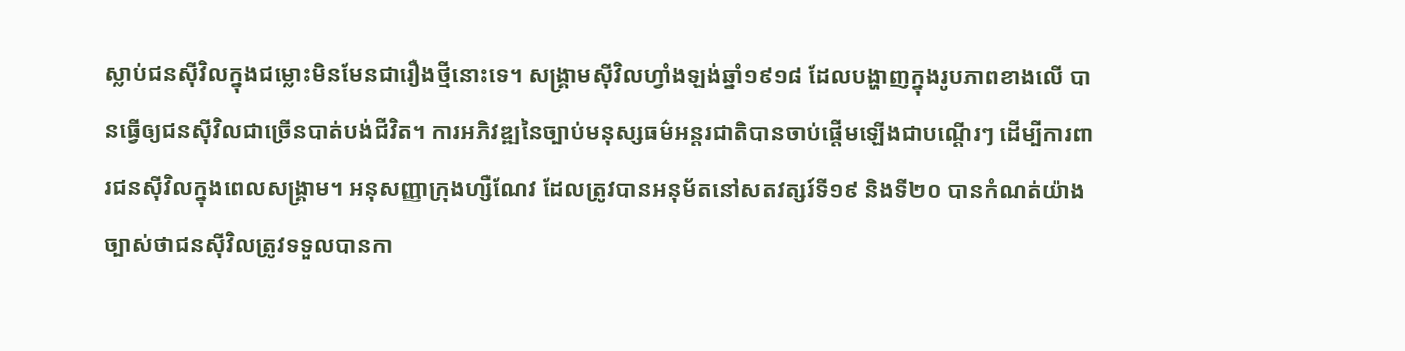ស្លាប់ជនស៊ីវិលក្នុងជម្លោះមិនមែនជារឿងថ្មីនោះទេ។ សង្គ្រាមស៊ីវិលហ្វាំងឡង់ឆ្នាំ១៩១៨ ដែលបង្ហាញក្នុងរូបភាពខាងលើ បានធ្វើឲ្យជនស៊ីវិលជាច្រើនបាត់បង់ជីវិត។ ការអភិវឌ្ឍនៃច្បាប់មនុស្សធម៌អន្តរជាតិបានចាប់ផ្តើមឡើងជាបណ្តើរៗ ដើម្បីការពារជនស៊ីវិលក្នុងពេលសង្គ្រាម។ អនុសញ្ញាក្រុងហ្សឺណែវ ដែលត្រូវបានអនុម័តនៅសតវត្សរ៍ទី១៩ និងទី២០ បានកំណត់យ៉ាងច្បាស់ថាជនស៊ីវិលត្រូវទទួលបានកា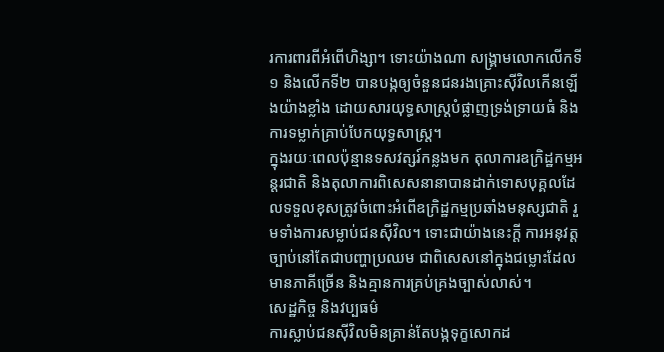រការពារពីអំពើហិង្សា។ ទោះយ៉ាងណា សង្គ្រាមលោកលើកទី១ និងលើកទី២ បានបង្កឲ្យចំនួនជនរងគ្រោះស៊ីវិលកើនឡើងយ៉ាងខ្លាំង ដោយសារយុទ្ធសាស្ត្របំផ្លាញទ្រង់ទ្រាយធំ និងការទម្លាក់គ្រាប់បែកយុទ្ធសាស្ត្រ។
ក្នុងរយៈពេលប៉ុន្មានទសវត្សរ៍កន្លងមក តុលាការឧក្រិដ្ឋកម្មអន្តរជាតិ និងតុលាការពិសេសនានាបានដាក់ទោសបុគ្គលដែលទទួលខុសត្រូវចំពោះអំពើឧក្រិដ្ឋកម្មប្រឆាំងមនុស្សជាតិ រួមទាំងការសម្លាប់ជនស៊ីវិល។ ទោះជាយ៉ាងនេះក្តី ការអនុវត្តច្បាប់នៅតែជាបញ្ហាប្រឈម ជាពិសេសនៅក្នុងជម្លោះដែលមានភាគីច្រើន និងគ្មានការគ្រប់គ្រងច្បាស់លាស់។
សេដ្ឋកិច្ច និងវប្បធម៌
ការស្លាប់ជនស៊ីវិលមិនគ្រាន់តែបង្កទុក្ខសោកដ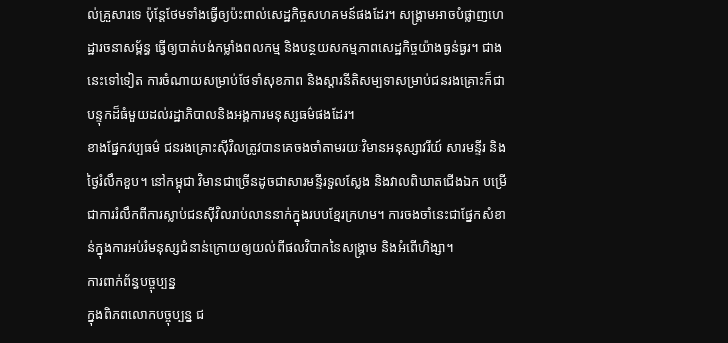ល់គ្រួសារទេ ប៉ុន្តែថែមទាំងធ្វើឲ្យប៉ះពាល់សេដ្ឋកិច្ចសហគមន៍ផងដែរ។ សង្គ្រាមអាចបំផ្លាញហេដ្ឋារចនាសម្ព័ន្ធ ធ្វើឲ្យបាត់បង់កម្លាំងពលកម្ម និងបន្ថយសកម្មភាពសេដ្ឋកិច្ចយ៉ាងធ្ងន់ធ្ងរ។ ជាងនេះទៅទៀត ការចំណាយសម្រាប់ថែទាំសុខភាព និងស្តារនីតិសម្បទាសម្រាប់ជនរងគ្រោះក៏ជាបន្ទុកដ៏ធំមួយដល់រដ្ឋាភិបាលនិងអង្គការមនុស្សធម៌ផងដែរ។
ខាងផ្នែកវប្បធម៌ ជនរងគ្រោះស៊ីវិលត្រូវបានគេចងចាំតាមរយៈវិមានអនុស្សាវរីយ៍ សារមន្ទីរ និងថ្ងៃរំលឹកខួប។ នៅកម្ពុជា វិមានជាច្រើនដូចជាសារមន្ទីរទួលស្លែង និងវាលពិឃាតជើងឯក បម្រើជាការរំលឹកពីការស្លាប់ជនស៊ីវិលរាប់លាននាក់ក្នុងរបបខ្មែរក្រហម។ ការចងចាំនេះជាផ្នែកសំខាន់ក្នុងការអប់រំមនុស្សជំនាន់ក្រោយឲ្យយល់ពីផលវិបាកនៃសង្គ្រាម និងអំពើហិង្សា។
ការពាក់ព័ន្ធបច្ចុប្បន្ន
ក្នុងពិភពលោកបច្ចុប្បន្ន ជ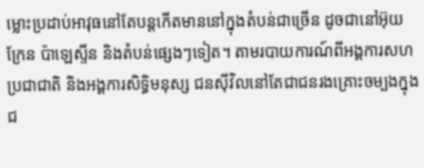ម្លោះប្រដាប់អាវុធនៅតែបន្តកើតមាននៅក្នុងតំបន់ជាច្រើន ដូចជានៅអ៊ុយក្រែន ប៉ាឡេស្ទីន និងតំបន់ផ្សេងៗទៀត។ តាមរបាយការណ៍ពីអង្គការសហប្រជាជាតិ និងអង្គការសិទ្ធិមនុស្ស ជនស៊ីវិលនៅតែជាជនរងគ្រោះចម្បងក្នុងជ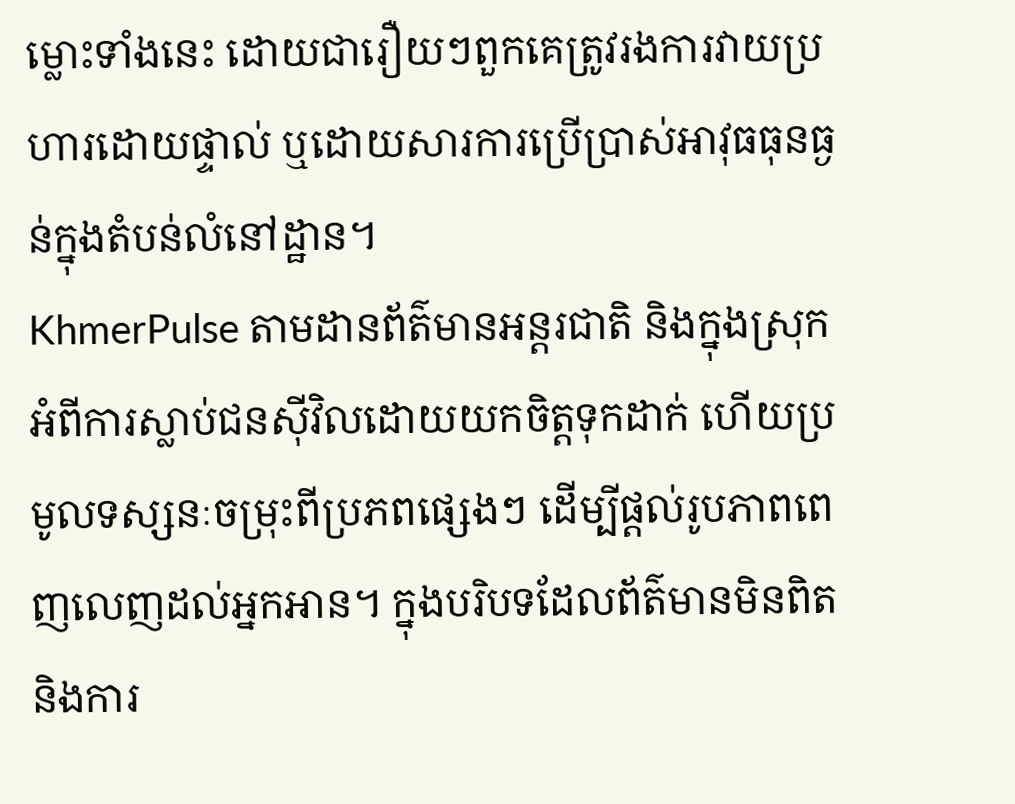ម្លោះទាំងនេះ ដោយជារឿយៗពួកគេត្រូវរងការវាយប្រហារដោយផ្ទាល់ ឬដោយសារការប្រើប្រាស់អាវុធធុនធ្ងន់ក្នុងតំបន់លំនៅដ្ឋាន។
KhmerPulse តាមដានព័ត៌មានអន្តរជាតិ និងក្នុងស្រុកអំពីការស្លាប់ជនស៊ីវិលដោយយកចិត្តទុកដាក់ ហើយប្រមូលទស្សនៈចម្រុះពីប្រភពផ្សេងៗ ដើម្បីផ្តល់រូបភាពពេញលេញដល់អ្នកអាន។ ក្នុងបរិបទដែលព័ត៌មានមិនពិត និងការ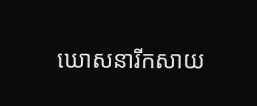ឃោសនារីកសាយ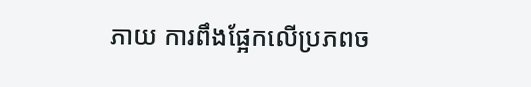ភាយ ការពឹងផ្អែកលើប្រភពច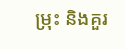ម្រុះ និងគួរ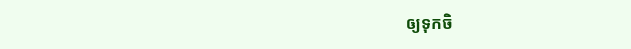ឲ្យទុកចិ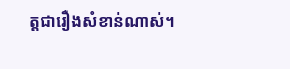ត្តជារឿងសំខាន់ណាស់។